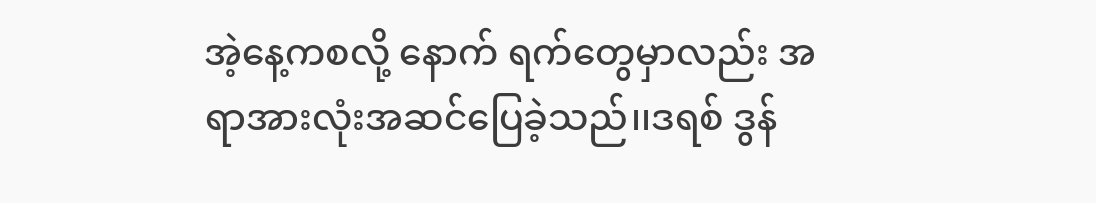အဲ့နေ့ကစလို့ နောက် ရက်တွေမှာလည်း အရာအားလုံးအဆင်ပြေခဲ့သည်၊၊ဒရစ် ဒွန်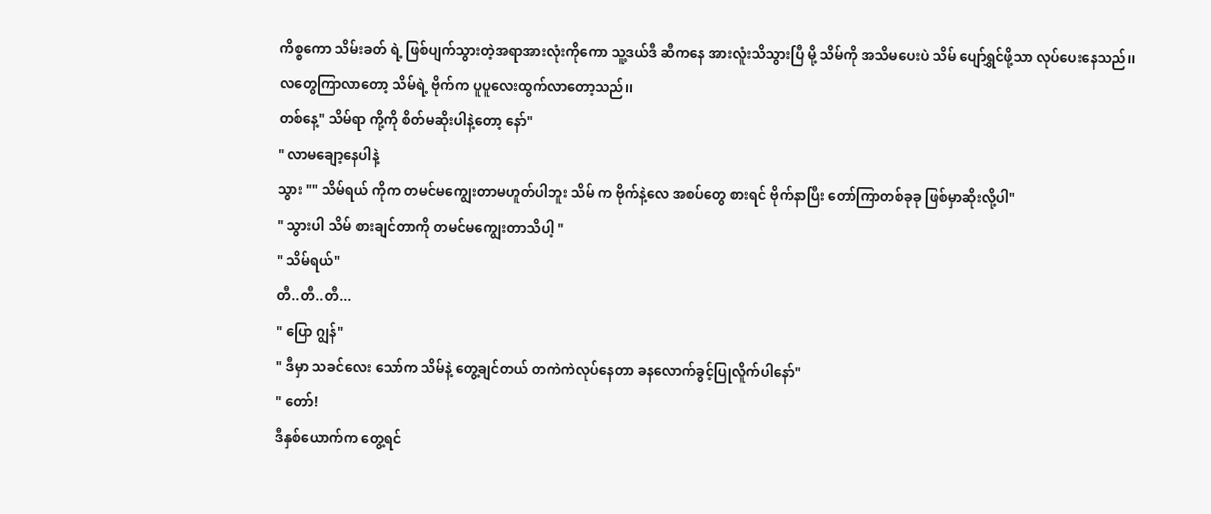ကိစ္စကော သိမ်းခတ် ရဲ့ ဖြစ်ပျက်သွားတဲ့အရာအားလုံးကိုကော သူ့ဒယ်ဒီ ဆီကနေ အားလူံးသိသွားပြီ မို့ သိမ်ကို အသိမပေးပဲ သိမ် ပျော်ရွှင်ဖို့သာ လုပ်ပေးနေသည်၊၊
လတွေကြာလာတော့ သိမ်ရဲ့ ဗိုက်က ပူပူလေးထွက်လာတော့သည်၊၊
တစ်နေ့" သိမ်ရာ ကို့ကို စိတ်မဆိုးပါနဲ့တော့ နော်"
" လာမချော့နေပါနဲ့
သွား "" သိမ်ရယ် ကိုက တမင်မကျွေးတာမဟူတ်ပါဘူး သိမ် က ဗိုက်နဲ့လေ အစပ်တွေ စားရင် ဗိုက်နာပြီး တော်ကြာတစ်ခုခု ဖြစ်မှာဆိုးလို့ပါ"
" သွားပါ သိမ် စားချင်တာကို တမင်မကျွေးတာသိပါ့ "
" သိမ်ရယ်"
တီ..တီ..တီ...
" ပြော ဂျွန်"
" ဒီမှာ သခင်လေး သော်က သိမ်နဲ့ တွေ့ချင်တယ် တကဲကဲလုပ်နေတာ ခနလောက်ခွင့်ပြုလိူက်ပါနော်"
" တော်!
ဒီနှစ်ယောက်က တွေ့ရင်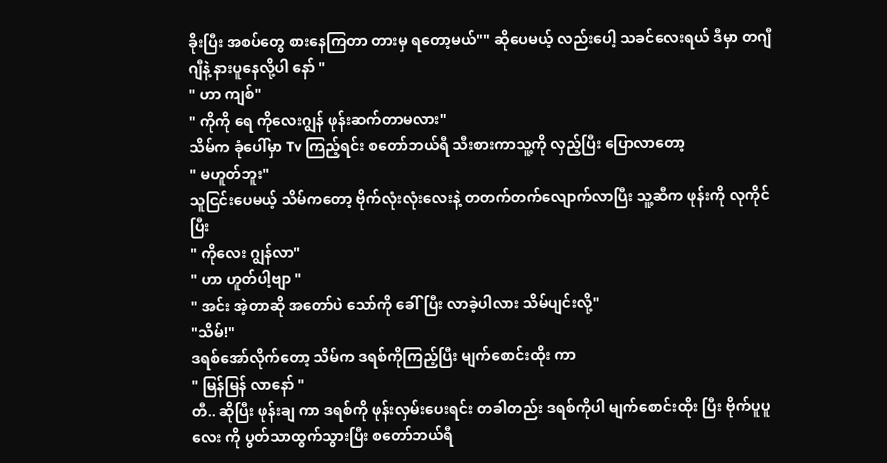ခိုးပြီး အစပ်တွေ စားနေကြတာ တားမှ ရတော့မယ်"" ဆိုပေမယ့် လည်းပေါ့ သခင်လေးရယ် ဒီမှာ တဂျီဂျီနဲ့ နားပူနေလို့ပါ နော် "
" ဟာ ကျစ်"
" ကိုကို ရေ ကိုလေးဂျွန် ဖုန်းဆက်တာမလား"
သိမ်က ခုံပေါ်မှာ Tv ကြည့်ရင်း စတော်ဘယ်ရီ သီးစားကာသူ့ကို လှည့်ပြီး ပြောလာတော့
" မဟူတ်ဘူး"
သူငြင်းပေမယ့် သိမ်ကတော့ ဗိုက်လုံးလုံးလေးနဲ့ တတက်တက်လျောက်လာပြီး သူ့ဆီက ဖုန်းကို လုကိုင်ပြီး
" ကိုလေး ဂျွန်လာ"
" ဟာ ဟူတ်ပါ့ဗျာ "
" အင်း အဲ့တာဆို အတော်ပဲ သော်ကို ခေါ်ပြီး လာခဲ့ပါလား သိမ်ပျင်းလို့"
"သိမ်!"
ဒရစ်အော်လိုက်တော့ သိမ်က ဒရစ်ကိုကြည့်ပြီး မျက်စောင်းထိုး ကာ
" မြန်မြန် လာနော် "
တီ.. ဆိုပြီး ဖုန်းချ ကာ ဒရစ်ကို ဖုန်းလှမ်းပေးရင်း တခါတည်း ဒရစ်ကိုပါ မျက်စောင်းထိုး ပြီး ဗိုက်ပူပူလေး ကို ပွတ်သာထွက်သွားပြီး စတော်ဘယ်ရီ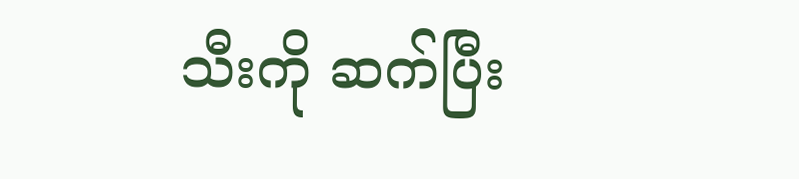သီးကို ဆက်ပြီး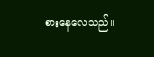စားနေလေသည်၊၊